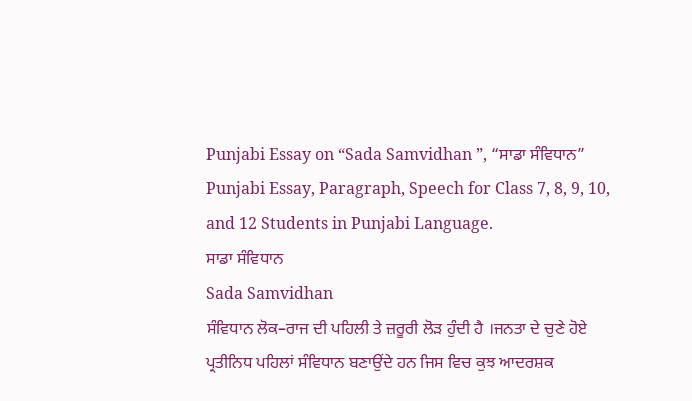Punjabi Essay on “Sada Samvidhan ”, “ਸਾਡਾ ਸੰਵਿਧਾਨ” Punjabi Essay, Paragraph, Speech for Class 7, 8, 9, 10, and 12 Students in Punjabi Language.
ਸਾਡਾ ਸੰਵਿਧਾਨ
Sada Samvidhan
ਸੰਵਿਧਾਨ ਲੋਕ–ਰਾਜ ਦੀ ਪਹਿਲੀ ਤੇ ਜ਼ਰੂਰੀ ਲੋੜ ਹੁੰਦੀ ਹੈ ।ਜਨਤਾ ਦੇ ਚੁਣੇ ਹੋਏ ਪ੍ਰਤੀਨਿਧ ਪਹਿਲਾਂ ਸੰਵਿਧਾਨ ਬਣਾਉਂਦੇ ਹਨ ਜਿਸ ਵਿਚ ਕੁਝ ਆਦਰਸ਼ਕ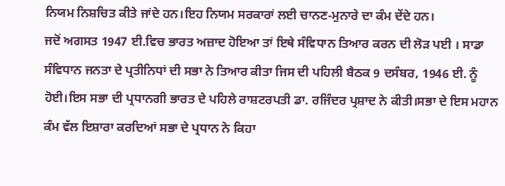ਨਿਯਮ ਨਿਸ਼ਚਿਤ ਕੀਤੇ ਜਾਂਦੇ ਹਨ।ਇਹ ਨਿਯਮ ਸਰਕਾਰਾਂ ਲਈ ਚਾਨਣ-ਮੁਨਾਰੇ ਦਾ ਕੰਮ ਦੇਂਦੇ ਹਨ।
ਜਦੋਂ ਅਗਸਤ 1947 ਈ.ਵਿਚ ਭਾਰਤ ਅਜ਼ਾਦ ਹੋਇਆ ਤਾਂ ਇਥੇ ਸੰਵਿਧਾਨ ਤਿਆਰ ਕਰਨ ਦੀ ਲੋੜ ਪਈ । ਸਾਡਾ ਸੰਵਿਧਾਨ ਜਨਤਾ ਦੇ ਪ੍ਰਤੀਨਿਧਾਂ ਦੀ ਸਭਾ ਨੇ ਤਿਆਰ ਕੀਤਾ ਜਿਸ ਦੀ ਪਹਿਲੀ ਬੈਠਕ 9 ਦਸੰਬਰ, 1946 ਈ. ਨੂੰ ਹੋਈ।ਇਸ ਸਭਾ ਦੀ ਪ੍ਰਧਾਨਗੀ ਭਾਰਤ ਦੇ ਪਹਿਲੇ ਰਾਸ਼ਟਰਪਤੀ ਡਾ. ਰਜਿੰਦਰ ਪ੍ਰਸ਼ਾਦ ਨੇ ਕੀਤੀ।ਸਭਾ ਦੇ ਇਸ ਮਹਾਨ ਕੰਮ ਵੱਲ ਇਸ਼ਾਰਾ ਕਰਦਿਆਂ ਸਭਾ ਦੇ ਪ੍ਰਧਾਨ ਨੇ ਕਿਹਾ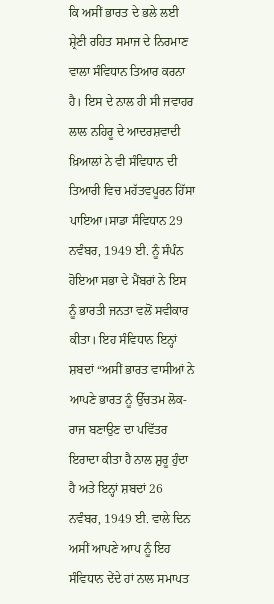ਕਿ ਅਸੀਂ ਭਾਰਤ ਦੇ ਭਲੇ ਲਈ ਸ਼੍ਰੇਣੀ ਰਹਿਤ ਸਮਾਜ ਦੇ ਨਿਰਮਾਣ ਵਾਲਾ ਸੰਵਿਧਾਨ ਤਿਆਰ ਕਰਨਾ ਹੈ। ਇਸ ਦੇ ਨਾਲ ਹੀ ਸੀ ਜਵਾਹਰ ਲਾਲ ਨਹਿਰੂ ਦੇ ਆਦਰਸ਼ਵਾਦੀ ਖ਼ਿਆਲਾਂ ਨੇ ਵੀ ਸੰਵਿਧਾਨ ਦੀ ਤਿਆਰੀ ਵਿਚ ਮਹੱਤਵਪੂਰਨ ਹਿੱਸਾ ਪਾਇਆ।ਸਾਡਾ ਸੰਵਿਧਾਨ 29 ਨਵੰਬਰ, 1949 ਈ. ਨੂੰ ਸੰਪੰਨ ਹੋਇਆ ਸਭਾ ਦੇ ਮੈਂਬਰਾਂ ਨੇ ਇਸ ਨੂੰ ਭਾਰਤੀ ਜਨਤਾ ਵਲੋਂ ਸਵੀਕਾਰ ਕੀਤਾ। ਇਹ ਸੰਵਿਧਾਨ ਇਨ੍ਹਾਂ ਸ਼ਬਦਾਂ “ਅਸੀਂ ਭਾਰਤ ਵਾਸੀਆਂ ਨੇ ਆਪਣੇ ਭਾਰਤ ਨੂੰ ਉੱਚਤਮ ਲੋਕ-ਰਾਜ ਬਣਾਉਣ ਦਾ ਪਵਿੱਤਰ ਇਰਾਦਾ ਕੀਤਾ ਹੈ ਨਾਲ ਸ਼ੁਰੂ ਹੁੰਦਾ ਹੈ ਅਤੇ ਇਨ੍ਹਾਂ ਸ਼ਬਦਾਂ 26 ਨਵੰਬਰ, 1949 ਈ. ਵਾਲੇ ਦਿਨ ਅਸੀਂ ਆਪਣੇ ਆਪ ਨੂੰ ਇਹ ਸੰਵਿਧਾਨ ਦੇਂਦੇ ਹਾਂ ਨਾਲ ਸਮਾਪਤ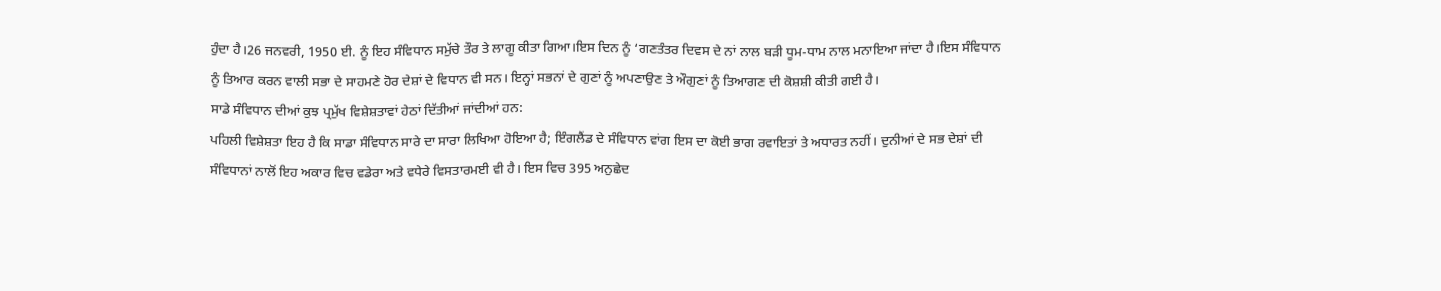ਹੁੰਦਾ ਹੈ।26 ਜਨਵਰੀ, 1950 ਈ. ਨੂੰ ਇਹ ਸੰਵਿਧਾਨ ਸਮੁੱਚੇ ਤੌਰ ਤੇ ਲਾਗੂ ਕੀਤਾ ਗਿਆ।ਇਸ ਦਿਨ ਨੂੰ ‘ਗਣਤੰਤਰ ਦਿਵਸ ਦੇ ਨਾਂ ਨਾਲ ਬੜੀ ਧੂਮ-ਧਾਮ ਨਾਲ ਮਨਾਇਆ ਜਾਂਦਾ ਹੈ।ਇਸ ਸੰਵਿਧਾਨ ਨੂੰ ਤਿਆਰ ਕਰਨ ਵਾਲੀ ਸਭਾ ਦੇ ਸਾਹਮਣੇ ਹੋਰ ਦੇਸ਼ਾਂ ਦੇ ਵਿਧਾਨ ਵੀ ਸਨ। ਇਨ੍ਹਾਂ ਸਭਨਾਂ ਦੇ ਗੁਣਾਂ ਨੂੰ ਅਪਣਾਉਣ ਤੇ ਔਗੁਣਾਂ ਨੂੰ ਤਿਆਗਣ ਦੀ ਕੋਸ਼ਸ਼ੀ ਕੀਤੀ ਗਈ ਹੈ।
ਸਾਡੇ ਸੰਵਿਧਾਨ ਦੀਆਂ ਕੁਝ ਪ੍ਰਮੁੱਖ ਵਿਸ਼ੇਸ਼ਤਾਵਾਂ ਹੇਠਾਂ ਦਿੱਤੀਆਂ ਜਾਂਦੀਆਂ ਹਨ:
ਪਹਿਲੀ ਵਿਸ਼ੇਸ਼ਤਾ ਇਹ ਹੈ ਕਿ ਸਾਡਾ ਸੰਵਿਧਾਨ ਸਾਰੇ ਦਾ ਸਾਰਾ ਲਿਖਿਆ ਹੋਇਆ ਹੈ; ਇੰਗਲੈਂਡ ਦੇ ਸੰਵਿਧਾਨ ਵਾਂਗ ਇਸ ਦਾ ਕੋਈ ਭਾਗ ਰਵਾਇਤਾਂ ਤੇ ਅਧਾਰਤ ਨਹੀਂ। ਦੁਨੀਆਂ ਦੇ ਸਭ ਦੇਸ਼ਾਂ ਦੀ ਸੰਵਿਧਾਨਾਂ ਨਾਲੋਂ ਇਹ ਅਕਾਰ ਵਿਚ ਵਡੇਰਾ ਅਤੇ ਵਧੇਰੇ ਵਿਸਤਾਰਮਈ ਵੀ ਹੈ। ਇਸ ਵਿਚ 395 ਅਨੁਛੇਦ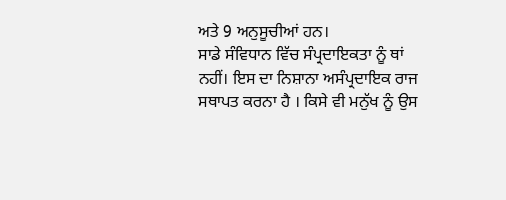ਅਤੇ 9 ਅਨੁਸੂਚੀਆਂ ਹਨ।
ਸਾਡੇ ਸੰਵਿਧਾਨ ਵਿੱਚ ਸੰਪ੍ਰਦਾਇਕਤਾ ਨੂੰ ਥਾਂ ਨਹੀਂ। ਇਸ ਦਾ ਨਿਸ਼ਾਨਾ ਅਸੰਪ੍ਰਦਾਇਕ ਰਾਜ ਸਥਾਪਤ ਕਰਨਾ ਹੈ । ਕਿਸੇ ਵੀ ਮਨੁੱਖ ਨੂੰ ਉਸ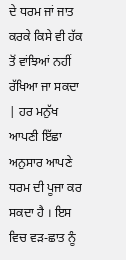ਦੇ ਧਰਮ ਜਾਂ ਜਾਤ ਕਰਕੇ ਕਿਸੇ ਵੀ ਹੱਕ ਤੋਂ ਵਾਂਝਿਆਂ ਨਹੀਂ ਰੱਖਿਆ ਜਾ ਸਕਦਾ | ਹਰ ਮਨੁੱਖ ਆਪਣੀ ਇੱਛਾ ਅਨੁਸਾਰ ਆਪਣੇ ਧਰਮ ਦੀ ਪੂਜਾ ਕਰ ਸਕਦਾ ਹੈ । ਇਸ ਵਿਚ ਵੜ-ਛਾਤ ਨੂੰ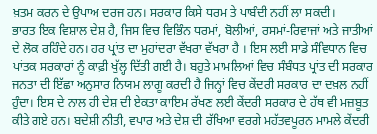ਖ਼ਤਮ ਕਰਨ ਦੇ ਉਪਾਅ ਦਰਜ ਹਨ। ਸਰਕਾਰ ਕਿਸੇ ਧਰਮ ਤੇ ਪਾਬੰਦੀ ਨਹੀਂ ਲਾ ਸਕਦੀ।
ਭਾਰਤ ਇਕ ਵਿਸ਼ਾਲ ਦੇਸ਼ ਹੈ, ਜਿਸ ਵਿਚ ਵਿਭਿੰਨ ਧਰਮਾਂ, ਬੋਲੀਆਂ, ਰਸਮਾਂ-ਰਿਵਾਜਾਂ ਅਤੇ ਜਾਤੀਆਂ ਦੇ ਲੋਕ ਰਹਿੰਦੇ ਹਨ। ਹਰ ਪ੍ਰਾਂਤ ਦਾ ਮੁਹਾਂਦਰਾ ਵੱਖਰਾ ਵੱਖਰਾ ਹੈ । ਇਸ ਲਈ ਸਾਡੇ ਸੰਵਿਧਾਨ ਵਿਚ ਪਾਂਤਕ ਸਰਕਾਰਾਂ ਨੂੰ ਕਾਫ਼ੀ ਖੁੱਲ੍ਹ ਦਿੱਤੀ ਗਈ ਹੈ। ਬਹੁਤੇ ਮਾਮਲਿਆਂ ਵਿਚ ਸੰਬੰਧਤ ਪ੍ਰਾਂਤ ਦੀ ਸਰਕਾਰ ਜਨਤਾ ਦੀ ਇੱਛਾ ਅਨੁਸਾਰ ਨਿਯਮ ਲਾਗੂ ਕਰਦੀ ਹੈ ਜਿਨ੍ਹਾਂ ਵਿਚ ਕੇਂਦਰੀ ਸਰਕਾਰ ਦਾ ਦਖ਼ਲ ਨਹੀਂ ਹੁੰਦਾ। ਇਸ ਦੇ ਨਾਲ ਹੀ ਦੇਸ਼ ਦੀ ਏਕਤਾ ਕਾਇਮ ਰੱਖਣ ਲਈ ਕੇਂਦਰੀ ਸਰਕਾਰ ਦੇ ਹੱਥ ਵੀ ਮਜ਼ਬੂਤ ਕੀਤੇ ਗਏ ਹਨ। ਬਦੇਸ਼ੀ ਨੀਤੀ, ਵਪਾਰ ਅਤੇ ਦੇਸ਼ ਦੀ ਰੱਖਿਆ ਵਰਗੇ ਮਹੱਤਵਪੂਰਨ ਮਾਮਲੇ ਕੇਂਦਰੀ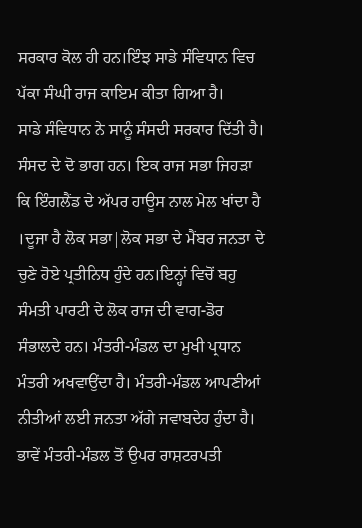ਸਰਕਾਰ ਕੋਲ ਹੀ ਹਨ।ਇੰਝ ਸਾਡੇ ਸੰਵਿਧਾਨ ਵਿਚ ਪੱਕਾ ਸੰਘੀ ਰਾਜ ਕਾਇਮ ਕੀਤਾ ਗਿਆ ਹੈ।
ਸਾਡੇ ਸੰਵਿਧਾਨ ਨੇ ਸਾਨੂੰ ਸੰਸਦੀ ਸਰਕਾਰ ਦਿੱਤੀ ਹੈ। ਸੰਸਦ ਦੇ ਦੋ ਭਾਗ ਹਨ। ਇਕ ਰਾਜ ਸਭਾ ਜਿਹੜਾ ਕਿ ਇੰਗਲੈਂਡ ਦੇ ਅੱਪਰ ਹਾਊਸ ਨਾਲ ਮੇਲ ਖਾਂਦਾ ਹੈ ।ਦੂਜਾ ਹੈ ਲੋਕ ਸਭਾ|ਲੋਕ ਸਭਾ ਦੇ ਮੈਂਬਰ ਜਨਤਾ ਦੇ ਚੁਣੇ ਹੋਏ ਪ੍ਰਤੀਨਿਧ ਹੁੰਦੇ ਹਨ।ਇਨ੍ਹਾਂ ਵਿਚੋਂ ਬਹੁ ਸੰਮਤੀ ਪਾਰਟੀ ਦੇ ਲੋਕ ਰਾਜ ਦੀ ਵਾਗ-ਡੋਰ ਸੰਭਾਲਦੇ ਹਨ। ਮੰਤਰੀ-ਮੰਡਲ ਦਾ ਮੁਖੀ ਪ੍ਰਧਾਨ ਮੰਤਰੀ ਅਖਵਾਉਂਦਾ ਹੈ। ਮੰਤਰੀ-ਮੰਡਲ ਆਪਣੀਆਂ ਨੀਤੀਆਂ ਲਈ ਜਨਤਾ ਅੱਗੇ ਜਵਾਬਦੇਹ ਹੁੰਦਾ ਹੈ। ਭਾਵੇਂ ਮੰਤਰੀ-ਮੰਡਲ ਤੋਂ ਉਪਰ ਰਾਸ਼ਟਰਪਤੀ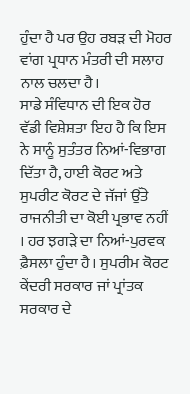ਹੁੰਦਾ ਹੈ ਪਰ ਉਹ ਰਬੜ ਦੀ ਮੋਹਰ ਵਾਂਗ ਪ੍ਰਧਾਨ ਮੰਤਰੀ ਦੀ ਸਲਾਹ ਨਾਲ ਚਲਦਾ ਹੈ।
ਸਾਡੇ ਸੰਵਿਧਾਨ ਦੀ ਇਕ ਹੋਰ ਵੱਡੀ ਵਿਸ਼ੇਸ਼ਤਾ ਇਹ ਹੈ ਕਿ ਇਸ ਨੇ ਸਾਨੂੰ ਸੁਤੰਤਰ ਨਿਆਂ-ਵਿਭਾਗ ਦਿੱਤਾ ਹੈ, ਹਾਈ ਕੋਰਟ ਅਤੇ ਸੁਪਰੀਟ ਕੋਰਟ ਦੇ ਜੱਜਾਂ ਉੱਤੇ ਰਾਜਨੀਤੀ ਦਾ ਕੋਈ ਪ੍ਰਭਾਵ ਨਹੀਂ । ਹਰ ਝਗੜੇ ਦਾ ਨਿਆਂ-ਪੁਰਵਕ ਫ਼ੈਸਲਾ ਹੁੰਦਾ ਹੈ। ਸੁਪਰੀਮ ਕੋਰਟ ਕੇਂਦਰੀ ਸਰਕਾਰ ਜਾਂ ਪ੍ਰਾਂਤਕ ਸਰਕਾਰ ਦੇ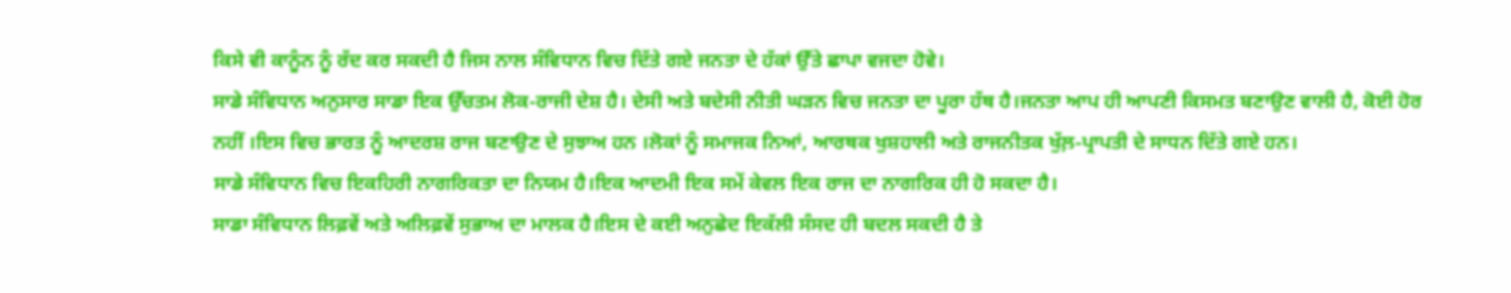ਕਿਸੇ ਵੀ ਕਾਨੂੰਨ ਨੂੰ ਰੱਦ ਕਰ ਸਕਦੀ ਹੈ ਜਿਸ ਨਾਲ ਸੰਵਿਧਾਨ ਵਿਚ ਦਿੱਤੇ ਗਏ ਜਨਤਾ ਦੇ ਹੱਕਾਂ ਉੱਤੇ ਛਾਪਾ ਵਜਦਾ ਹੋਵੇ।
ਸਾਡੇ ਸੰਵਿਧਾਨ ਅਨੁਸਾਰ ਸਾਡਾ ਇਕ ਉੱਚਤਮ ਲੋਕ-ਰਾਜੀ ਦੇਸ਼ ਹੈ। ਦੇਸੀ ਅਤੇ ਬਦੇਸੀ ਨੀਤੀ ਘੜਨ ਵਿਚ ਜਨਤਾ ਦਾ ਪੂਰਾ ਹੱਥ ਹੈ।ਜਨਤਾ ਆਪ ਹੀ ਆਪਣੀ ਕਿਸਮਤ ਬਣਾਉਣ ਵਾਲੀ ਹੈ, ਕੋਈ ਹੋਰ ਨਹੀਂ ।ਇਸ ਵਿਚ ਭਾਰਤ ਨੂੰ ਆਦਰਸ਼ ਰਾਜ ਬਣਾਉਣ ਦੇ ਸੁਝਾਅ ਹਨ ।ਲੋਕਾਂ ਨੂੰ ਸਮਾਜਕ ਨਿਆਂ, ਆਰਥਕ ਖੁਸ਼ਹਾਲੀ ਅਤੇ ਰਾਜਨੀਤਕ ਖੁੱਲ਼-ਪ੍ਰਾਪਤੀ ਦੇ ਸਾਧਨ ਦਿੱਤੇ ਗਏ ਹਨ।
ਸਾਡੇ ਸੰਵਿਧਾਨ ਵਿਚ ਇਕਹਿਰੀ ਨਾਗਰਿਕਤਾ ਦਾ ਨਿਯਮ ਹੈ।ਇਕ ਆਦਮੀ ਇਕ ਸਮੇਂ ਕੇਵਲ ਇਕ ਰਾਜ ਦਾ ਨਾਗਰਿਕ ਹੀ ਹੋ ਸਕਦਾ ਹੈ।
ਸਾਡਾ ਸੰਵਿਧਾਨ ਲਿਫ਼ਵੇਂ ਅਤੇ ਅਲਿਫ਼ਵੇਂ ਸੁਭਾਅ ਦਾ ਮਾਲਕ ਹੈ।ਇਸ ਦੇ ਕਈ ਅਨੁਛੇਦ ਇਕੱਲੀ ਸੰਸਦ ਹੀ ਬਦਲ ਸਕਦੀ ਹੈ ਤੇ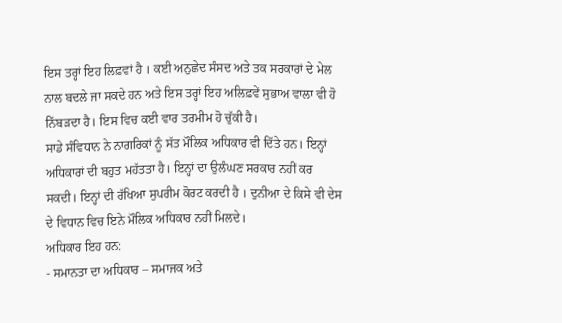ਇਸ ਤਰ੍ਹਾਂ ਇਹ ਲਿਫ਼ਵਾਂ ਹੈ । ਕਈ ਅਨੁਛੇਦ ਸੰਸਦ ਅਤੇ ਤਕ ਸਰਕਾਰਾਂ ਦੇ ਮੇਲ ਨਾਲ ਬਦਲੇ ਜਾ ਸਕਦੇ ਹਨ ਅਤੇ ਇਸ ਤਰ੍ਹਾਂ ਇਹ ਅਲਿਫ਼ਵੇਂ ਸੁਭਾਅ ਵਾਲਾ ਵੀ ਹੋ ਨਿੱਬੜਦਾ ਹੈ। ਇਸ ਵਿਚ ਕਈ ਵਾਰ ਤਰਮੀਮ ਹੋ ਚੁੱਕੀ ਹੈ।
ਸਾਡੇ ਸੰਵਿਧਾਨ ਨੇ ਨਾਗਰਿਕਾਂ ਨੂੰ ਸੱਤ ਮੌਲਿਕ ਅਧਿਕਾਰ ਵੀ ਦਿੱਤੇ ਹਨ। ਇਨ੍ਹਾਂ ਅਧਿਕਾਰਾਂ ਦੀ ਬਹੁਤ ਮਹੱਤਤਾ ਹੈ। ਇਨ੍ਹਾਂ ਦਾ ਉਲੰਘਣ ਸਰਕਾਰ ਨਹੀਂ ਕਰ ਸਕਦੀ। ਇਨ੍ਹਾਂ ਦੀ ਰੱਖਿਆ ਸੁਪਰੀਮ ਕੋਰਟ ਕਰਦੀ ਹੈ । ਦੁਨੀਆ ਦੇ ਕਿਸੇ ਵੀ ਦੇਸ ਦੇ ਵਿਧਾਨ ਵਿਚ ਇਨੇ ਮੌਲਿਕ ਅਧਿਕਾਰ ਨਹੀਂ ਮਿਲਦੇ।
ਅਧਿਕਾਰ ਇਹ ਹਨ:
- ਸਮਾਨਤਾ ਦਾ ਅਧਿਕਾਰ – ਸਮਾਜਕ ਅਤੇ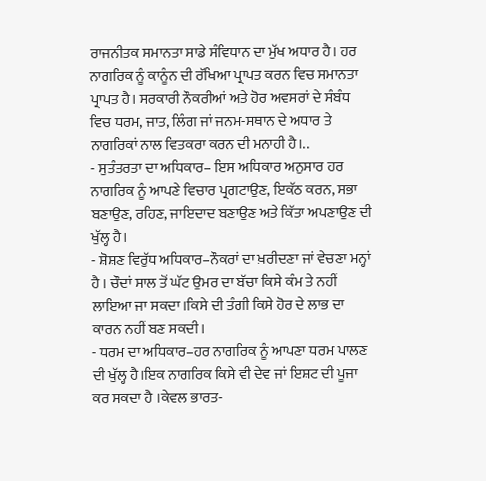ਰਾਜਨੀਤਕ ਸਮਾਨਤਾ ਸਾਡੇ ਸੰਵਿਧਾਨ ਦਾ ਮੁੱਖ ਅਧਾਰ ਹੈ। ਹਰ ਨਾਗਰਿਕ ਨੂੰ ਕਾਨੂੰਨ ਦੀ ਰੱਖਿਆ ਪ੍ਰਾਪਤ ਕਰਨ ਵਿਚ ਸਮਾਨਤਾ ਪ੍ਰਾਪਤ ਹੈ। ਸਰਕਾਰੀ ਨੌਕਰੀਆਂ ਅਤੇ ਹੋਰ ਅਵਸਰਾਂ ਦੇ ਸੰਬੰਧ ਵਿਚ ਧਰਮ, ਜਾਤ, ਲਿੰਗ ਜਾਂ ਜਨਮ-ਸਥਾਨ ਦੇ ਅਧਾਰ ਤੇ ਨਾਗਰਿਕਾਂ ਨਾਲ ਵਿਤਕਰਾ ਕਰਨ ਦੀ ਮਨਾਹੀ ਹੈ।..
- ਸੁਤੰਤਰਤਾ ਦਾ ਅਧਿਕਾਰ– ਇਸ ਅਧਿਕਾਰ ਅਨੁਸਾਰ ਹਰ ਨਾਗਰਿਕ ਨੂੰ ਆਪਣੇ ਵਿਚਾਰ ਪ੍ਰਗਟਾਉਣ, ਇਕੱਠ ਕਰਨ, ਸਭਾ ਬਣਾਉਣ, ਰਹਿਣ, ਜਾਇਦਾਦ ਬਣਾਉਣ ਅਤੇ ਕਿੱਤਾ ਅਪਣਾਉਣ ਦੀ ਖੁੱਲ੍ਹ ਹੈ।
- ਸ਼ੋਸ਼ਣ ਵਿਰੁੱਧ ਅਧਿਕਾਰ–ਨੌਕਰਾਂ ਦਾ ਖ਼ਰੀਦਣਾ ਜਾਂ ਵੇਚਣਾ ਮਨ੍ਹਾਂ ਹੈ । ਚੌਦਾਂ ਸਾਲ ਤੋਂ ਘੱਟ ਉਮਰ ਦਾ ਬੱਚਾ ਕਿਸੇ ਕੰਮ ਤੇ ਨਹੀਂ ਲਾਇਆ ਜਾ ਸਕਦਾ।ਕਿਸੇ ਦੀ ਤੰਗੀ ਕਿਸੇ ਹੋਰ ਦੇ ਲਾਭ ਦਾ ਕਾਰਨ ਨਹੀਂ ਬਣ ਸਕਦੀ।
- ਧਰਮ ਦਾ ਅਧਿਕਾਰ–ਹਰ ਨਾਗਰਿਕ ਨੂੰ ਆਪਣਾ ਧਰਮ ਪਾਲਣ ਦੀ ਖੁੱਲ੍ਹ ਹੈ।ਇਕ ਨਾਗਰਿਕ ਕਿਸੇ ਵੀ ਦੇਵ ਜਾਂ ਇਸ਼ਟ ਦੀ ਪੂਜਾ ਕਰ ਸਕਦਾ ਹੈ ।ਕੇਵਲ ਭਾਰਤ-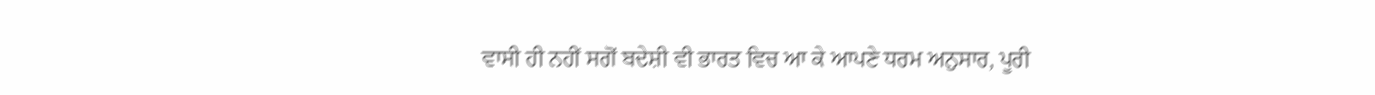ਵਾਸੀ ਹੀ ਨਹੀਂ ਸਗੋਂ ਬਦੇਸ਼ੀ ਵੀ ਭਾਰਤ ਵਿਚ ਆ ਕੇ ਆਪਣੇ ਧਰਮ ਅਨੁਸਾਰ, ਪੂਰੀ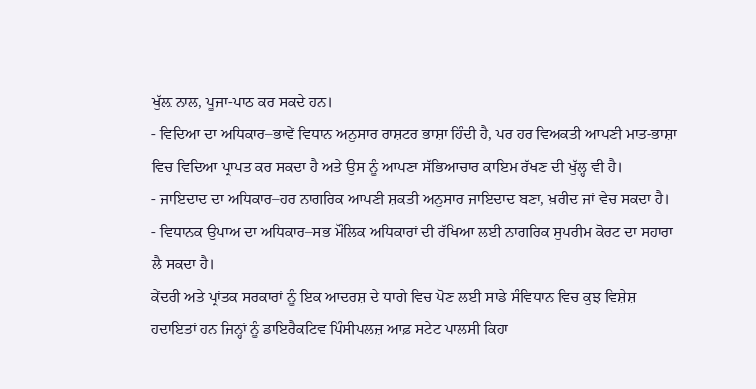ਖੁੱਲ਼ ਨਾਲ, ਪੂਜਾ-ਪਾਠ ਕਰ ਸਕਦੇ ਹਨ।
- ਵਿਦਿਆ ਦਾ ਅਧਿਕਾਰ–ਭਾਵੇਂ ਵਿਧਾਨ ਅਨੁਸਾਰ ਰਾਸ਼ਟਰ ਭਾਸ਼ਾ ਹਿੰਦੀ ਹੈ, ਪਰ ਹਰ ਵਿਅਕਤੀ ਆਪਣੀ ਮਾਤ-ਭਾਸ਼ਾ ਵਿਚ ਵਿਦਿਆ ਪ੍ਰਾਪਤ ਕਰ ਸਕਦਾ ਹੈ ਅਤੇ ਉਸ ਨੂੰ ਆਪਣਾ ਸੱਭਿਆਚਾਰ ਕਾਇਮ ਰੱਖਣ ਦੀ ਖੁੱਲ੍ਹ ਵੀ ਹੈ।
- ਜਾਇਦਾਦ ਦਾ ਅਧਿਕਾਰ–ਹਰ ਨਾਗਰਿਕ ਆਪਣੀ ਸ਼ਕਤੀ ਅਨੁਸਾਰ ਜਾਇਦਾਦ ਬਣਾ, ਖ਼ਰੀਦ ਜਾਂ ਵੇਚ ਸਕਦਾ ਹੈ।
- ਵਿਧਾਨਕ ਉਪਾਅ ਦਾ ਅਧਿਕਾਰ–ਸਭ ਮੌਲਿਕ ਅਧਿਕਾਰਾਂ ਦੀ ਰੱਖਿਆ ਲਈ ਨਾਗਰਿਕ ਸੁਪਰੀਮ ਕੋਰਟ ਦਾ ਸਹਾਰਾ ਲੈ ਸਕਦਾ ਹੈ।
ਕੇਂਦਰੀ ਅਤੇ ਪ੍ਰਾਂਤਕ ਸਰਕਾਰਾਂ ਨੂੰ ਇਕ ਆਦਰਸ਼ ਦੇ ਧਾਗੇ ਵਿਚ ਪੋਣ ਲਈ ਸਾਡੇ ਸੰਵਿਧਾਨ ਵਿਚ ਕੁਝ ਵਿਸ਼ੇਸ਼ ਹਦਾਇਤਾਂ ਹਨ ਜਿਨ੍ਹਾਂ ਨੂੰ ਡਾਇਰੈਕਟਿਵ ਪਿੰਸੀਪਲਜ਼ ਆਫ਼ ਸਟੇਟ ਪਾਲਸੀ ਕਿਹਾ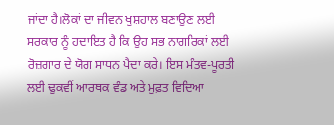ਜਾਂਦਾ ਹੈ।ਲੋਕਾਂ ਦਾ ਜੀਵਨ ਖੁਸ਼ਹਾਲ ਬਣਾਉਣ ਲਈ ਸਰਕਾਰ ਨੂੰ ਹਦਾਇਤ ਹੈ ਕਿ ਉਹ ਸਭ ਨਾਗਰਿਕਾਂ ਲਈ ਰੋਜ਼ਗਾਰ ਦੇ ਯੋਗ ਸਾਧਨ ਪੈਦਾ ਕਰੇ। ਇਸ ਮੰਤਵ-ਪੂਰਤੀ ਲਈ ਢੁਕਵੀਂ ਆਰਥਕ ਵੰਡ ਅਤੇ ਮੁਫ਼ਤ ਵਿਦਿਆ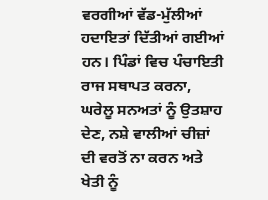ਵਰਗੀਆਂ ਵੱਡ-ਮੁੱਲੀਆਂ ਹਦਾਇਤਾਂ ਦਿੱਤੀਆਂ ਗਈਆਂ ਹਨ। ਪਿੰਡਾਂ ਵਿਚ ਪੰਚਾਇਤੀ ਰਾਜ ਸਥਾਪਤ ਕਰਨਾ, ਘਰੇਲੂ ਸਨਅਤਾਂ ਨੂੰ ਉਤਸ਼ਾਹ ਦੇਣ, ਨਸ਼ੇ ਵਾਲੀਆਂ ਚੀਜ਼ਾਂ ਦੀ ਵਰਤੋਂ ਨਾ ਕਰਨ ਅਤੇ ਖੇਤੀ ਨੂੰ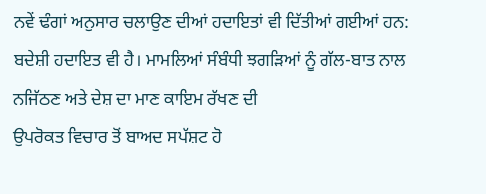ਨਵੇਂ ਢੰਗਾਂ ਅਨੁਸਾਰ ਚਲਾਉਣ ਦੀਆਂ ਹਦਾਇਤਾਂ ਵੀ ਦਿੱਤੀਆਂ ਗਈਆਂ ਹਨ: ਬਦੇਸ਼ੀ ਹਦਾਇਤ ਵੀ ਹੈ। ਮਾਮਲਿਆਂ ਸੰਬੰਧੀ ਝਗੜਿਆਂ ਨੂੰ ਗੱਲ-ਬਾਤ ਨਾਲ ਨਜਿੱਠਣ ਅਤੇ ਦੇਸ਼ ਦਾ ਮਾਣ ਕਾਇਮ ਰੱਖਣ ਦੀ
ਉਪਰੋਕਤ ਵਿਚਾਰ ਤੋਂ ਬਾਅਦ ਸਪੱਸ਼ਟ ਹੋ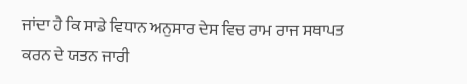ਜਾਂਦਾ ਹੈ ਕਿ ਸਾਡੇ ਵਿਧਾਨ ਅਨੁਸਾਰ ਦੇਸ ਵਿਚ ਰਾਮ ਰਾਜ ਸਥਾਪਤ ਕਰਨ ਦੇ ਯਤਨ ਜਾਰੀ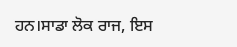ਹਨ।ਸਾਡਾ ਲੋਕ ਰਾਜ, ਇਸ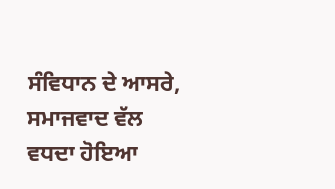ਸੰਵਿਧਾਨ ਦੇ ਆਸਰੇ, ਸਮਾਜਵਾਦ ਵੱਲ ਵਧਦਾ ਹੋਇਆ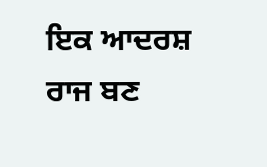ਇਕ ਆਦਰਸ਼ ਰਾਜ ਬਣ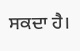ਸਕਦਾ ਹੈ।